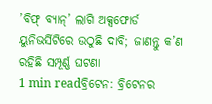’ବିଫ୍ ବ୍ୟାନ୍’ ଲାଗି ଅକ୍ସଫୋର୍ଡ ୟୁନିଭର୍ସିଟିରେ ଉଠୁଛି ଦାବି; ଜାଣନ୍ତୁ କ’ଣ ରହିଛି ସମ୍ପୂର୍ଣ୍ଣ ଘଟଣା
1 min readବ୍ରିଟେନ: ବ୍ରିଟେନର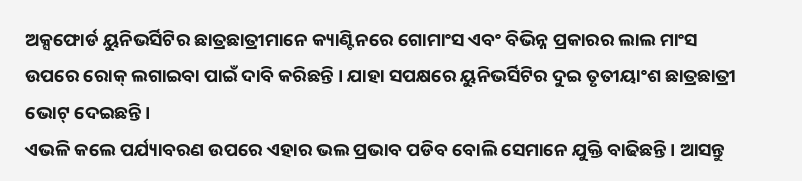ଅକ୍ସଫୋର୍ଡ ୟୁନିଭର୍ସିଟିର ଛାତ୍ରଛାତ୍ରୀମାନେ କ୍ୟାଣ୍ଟିନରେ ଗୋମାଂସ ଏବଂ ବିଭିନ୍ନ ପ୍ରକାରର ଲାଲ ମାଂସ ଉପରେ ରୋକ୍ ଲଗାଇବା ପାଇଁ ଦାବି କରିଛନ୍ତି । ଯାହା ସପକ୍ଷରେ ୟୁନିଭର୍ସିଟିର ଦୁଇ ତୃତୀୟାଂଶ ଛାତ୍ରଛାତ୍ରୀ ଭୋଟ୍ ଦେଇଛନ୍ତି।
ଏଭଳି କଲେ ପର୍ଯ୍ୟାବରଣ ଉପରେ ଏହାର ଭଲ ପ୍ରଭାବ ପଡିବ ବୋଲି ସେମାନେ ଯୁକ୍ତି ବାଢିଛନ୍ତି। ଆସନ୍ତୁ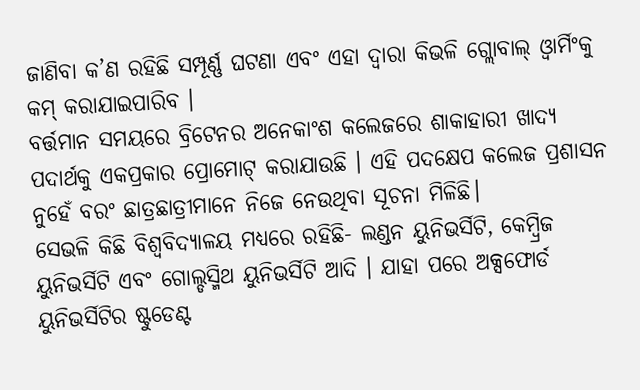ଜାଣିବା କ’ଣ ରହିଛି ସମ୍ପୂର୍ଣ୍ଣ ଘଟଣା ଏବଂ ଏହା ଦ୍ବାରା କିଭଳି ଗ୍ଲୋବାଲ୍ ଓ୍ବାର୍ମିଂକୁ କମ୍ କରାଯାଇପାରିବ ।
ବର୍ତ୍ତମାନ ସମୟରେ ବ୍ରିଟେନର ଅନେକାଂଶ କଲେଜରେ ଶାକାହାରୀ ଖାଦ୍ୟ ପଦାର୍ଥକୁ ଏକପ୍ରକାର ପ୍ରୋମୋଟ୍ କରାଯାଉଛି । ଏହି ପଦକ୍ଷେପ କଲେଜ ପ୍ରଶାସନ ନୁହେଁ ବରଂ ଛାତ୍ରଛାତ୍ରୀମାନେ ନିଜେ ନେଉଥିବା ସୂଚନା ମିଳିଛି।
ସେଭଳି କିଛି ବିଶ୍ବବିଦ୍ୟାଳୟ ମଧ୍ୟରେ ରହିଛି- ଲଣ୍ଡନ ୟୁନିଭର୍ସିଟି, କେମ୍ବ୍ରିଜ ୟୁନିଭର୍ସିଟି ଏବଂ ଗୋଲ୍ଡସ୍ମିଥ ୟୁନିଭର୍ସିଟି ଆଦି । ଯାହା ପରେ ଅକ୍ସଫୋର୍ଡ ୟୁନିଭର୍ସିଟିର ଷ୍ଟୁଡେଣ୍ଟ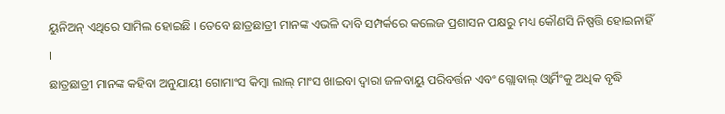ୟୁନିଅନ୍ ଏଥିରେ ସାମିଲ ହୋଇଛି । ତେବେ ଛାତ୍ରଛାତ୍ରୀ ମାନଙ୍କ ଏଭଳି ଦାବି ସମ୍ପର୍କରେ କଲେଜ ପ୍ରଶାସନ ପକ୍ଷରୁ ମଧ୍ୟ କୌଣସି ନିଷ୍ପତ୍ତି ହୋଇନାହିଁ ।
ଛାତ୍ରଛାତ୍ରୀ ମାନଙ୍କ କହିବା ଅନୁଯାୟୀ ଗୋମାଂସ କିମ୍ବା ଲାଲ୍ ମାଂସ ଖାଇବା ଦ୍ବାରା ଜଳବାୟୁ ପରିବର୍ତ୍ତନ ଏବଂ ଗ୍ଲୋବାଲ୍ ଓ୍ବାର୍ମିଂକୁ ଅଧିକ ବୃଦ୍ଧି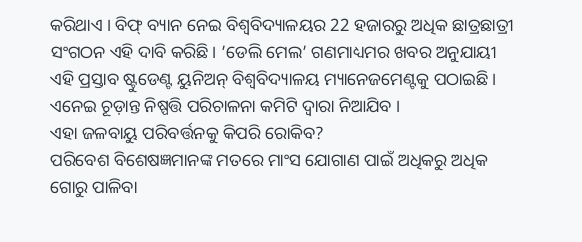କରିଥାଏ । ବିଫ୍ ବ୍ୟାନ ନେଇ ବିଶ୍ୱବିଦ୍ୟାଳୟର 22 ହଜାରରୁ ଅଧିକ ଛାତ୍ରଛାତ୍ରୀ ସଂଗଠନ ଏହି ଦାବି କରିଛି। ’ଡେଲି ମେଲ’ ଗଣମାଧ୍ୟମର ଖବର ଅନୁଯାୟୀ ଏହି ପ୍ରସ୍ତାବ ଷ୍ଟୁଡେଣ୍ଟ ୟୁନିଅନ୍ ବିଶ୍ୱବିଦ୍ୟାଳୟ ମ୍ୟାନେଜମେଣ୍ଟକୁ ପଠାଇଛି। ଏନେଇ ଚୂଡ଼ାନ୍ତ ନିଷ୍ପତ୍ତି ପରିଚାଳନା କମିଟି ଦ୍ବାରା ନିଆଯିବ ।
ଏହା ଜଳବାୟୁ ପରିବର୍ତ୍ତନକୁ କିପରି ରୋକିବ?
ପରିବେଶ ବିଶେଷଜ୍ଞମାନଙ୍କ ମତରେ ମାଂସ ଯୋଗାଣ ପାଇଁ ଅଧିକରୁ ଅଧିକ ଗୋରୁ ପାଳିବା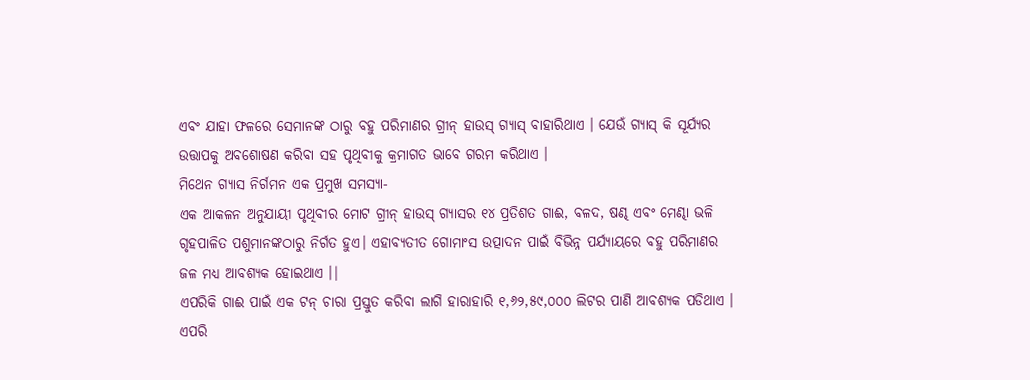ଏବଂ ଯାହା ଫଳରେ ସେମାନଙ୍କ ଠାରୁ ବହୁ ପରିମାଣର ଗ୍ରୀନ୍ ହାଉସ୍ ଗ୍ୟାସ୍ ବାହାରିଥାଏ । ଯେଉଁ ଗ୍ୟାସ୍ କି ସୂର୍ଯ୍ୟର ଉତ୍ତାପକୁ ଅବଶୋଷଣ କରିବା ସହ ପୃଥିବୀକୁ କ୍ରମାଗତ ଭାବେ ଗରମ କରିଥାଏ ।
ମିଥେନ ଗ୍ୟାସ ନିର୍ଗମନ ଏକ ପ୍ରମୁଖ ସମସ୍ୟା-
ଏକ ଆକଳନ ଅନୁଯାୟୀ ପୃଥିବୀର ମୋଟ ଗ୍ରୀନ୍ ହାଉସ୍ ଗ୍ୟାସର ୧୪ ପ୍ରତିଶତ ଗାଈ, ବଳଦ, ଷଣ୍ଢ ଏବଂ ମେଣ୍ଢା ଭଳି ଗୃହପାଳିତ ପଶୁମାନଙ୍କଠାରୁ ନିର୍ଗତ ହୁଏ। ଏହାବ୍ୟତୀତ ଗୋମାଂସ ଉତ୍ପାଦନ ପାଇଁ ବିଭିନ୍ନ ପର୍ଯ୍ୟାୟରେ ବହୁ ପରିମାଣର ଜଳ ମଧ୍ୟ ଆବଶ୍ୟକ ହୋଇଥାଏ ।|
ଏପରିକି ଗାଈ ପାଇଁ ଏକ ଟନ୍ ଚାରା ପ୍ରସ୍ତୁତ କରିବା ଲାଗି ହାରାହାରି ୧,୬୨,୫୯,୦୦୦ ଲିଟର ପାଣି ଆବଶ୍ୟକ ପଡିଥାଏ । ଏପରି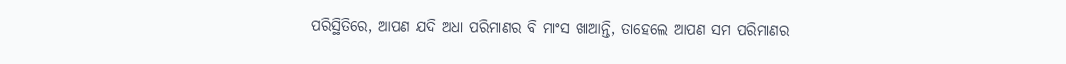ପରିସ୍ଥିତିରେ, ଆପଣ ଯଦି ଅଧା ପରିମାଣର ବି ମାଂସ ଖାଆନ୍ତି, ତାହେଲେ ଆପଣ ସମ ପରିମାଣର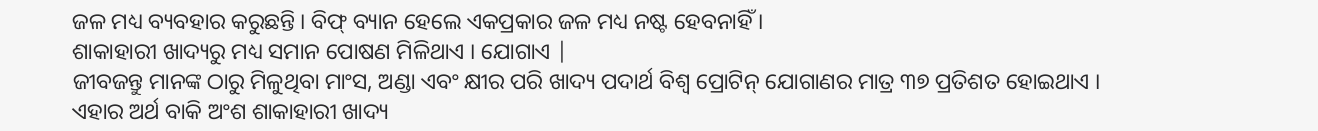ଜଳ ମଧ୍ୟ ବ୍ୟବହାର କରୁଛନ୍ତି । ବିଫ୍ ବ୍ୟାନ ହେଲେ ଏକପ୍ରକାର ଜଳ ମଧ୍ୟ ନଷ୍ଟ ହେବନାହିଁ ।
ଶାକାହାରୀ ଖାଦ୍ୟରୁ ମଧ୍ୟ ସମାନ ପୋଷଣ ମିଳିଥାଏ । ଯୋଗାଏ |
ଜୀବଜନ୍ତୁ ମାନଙ୍କ ଠାରୁ ମିଳୁଥିବା ମାଂସ, ଅଣ୍ଡା ଏବଂ କ୍ଷୀର ପରି ଖାଦ୍ୟ ପଦାର୍ଥ ବିଶ୍ୱ ପ୍ରୋଟିନ୍ ଯୋଗାଣର ମାତ୍ର ୩୭ ପ୍ରତିଶତ ହୋଇଥାଏ । ଏହାର ଅର୍ଥ ବାକି ଅଂଶ ଶାକାହାରୀ ଖାଦ୍ୟ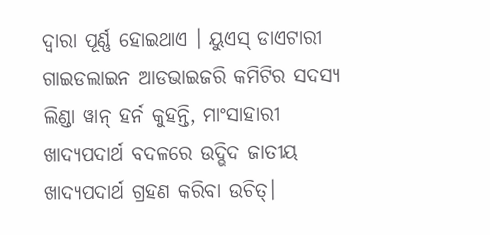ଦ୍ୱାରା ପୂର୍ଣ୍ଣ ହୋଇଥାଏ । ୟୁଏସ୍ ଡାଏଟାରୀ ଗାଇଡଲାଇନ ଆଡଭାଇଜରି କମିଟିର ସଦସ୍ୟ ଲିଣ୍ଡା ୱାନ୍ ହର୍ନ କୁହନ୍ତି, ମାଂସାହାରୀ ଖାଦ୍ୟପଦାର୍ଥ ବଦଳରେ ଉଦ୍ଭିଦ ଜାତୀୟ ଖାଦ୍ୟପଦାର୍ଥ ଗ୍ରହଣ କରିବା ଉଚିତ୍।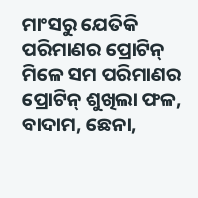ମାଂସରୁ ଯେତିକି ପରିମାଣର ପ୍ରୋଟିନ୍ ମିଳେ ସମ ପରିମାଣର ପ୍ରୋଟିନ୍ ଶୁଖିଲା ଫଳ, ବାଦାମ, ଛେନା,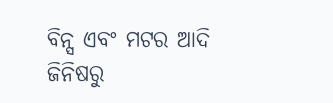ବିନ୍ସ ଏବଂ ମଟର ଆଦି ଜିନିଷରୁ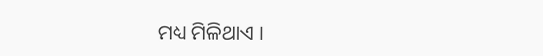ମଧ୍ୟ ମିଳିଥାଏ ।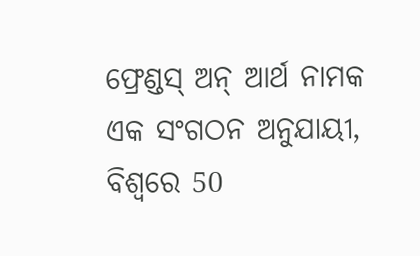ଫ୍ରେଣ୍ଡସ୍ ଅନ୍ ଆର୍ଥ ନାମକ ଏକ ସଂଗଠନ ଅନୁଯାୟୀ, ବିଶ୍ୱରେ 50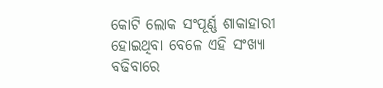କୋଟି ଲୋକ ସଂପୂର୍ଣ୍ଣ ଶାକାହାରୀ ହୋଇଥିବା ବେଳେ ଏହି ସଂଖ୍ୟା ବଢିବାରେ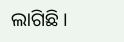ଲାଗିଛି ।